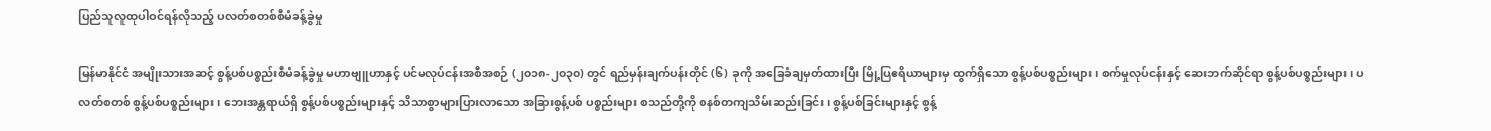ပြည်သူလူထုပါဝင်ရန်လိုသည့် ပလတ်စတစ်စီမံခန့်ခွဲမှု

မြန်မာနိုင်ငံ အမျိုးသားအဆင့် စွန့်ပစ်ပစ္စည်းစီမံခန့်ခွဲမှု မဟာဗျူဟာနှင့် ပင်မလုပ်ငန်းအစီအစဉ် (၂၀၁၈-၂၀၃၀) တွင် ရည်မှန်းချက်ပန်းတိုင် (၆) ခုကို အခြေခံချမှတ်ထားပြီး မြို့ပြဧရိယာများမှ ထွက်ရှိသော စွန့်ပစ်ပစ္စည်းများ၊ စက်မှုလုပ်ငန်းနှင့် ဆေးဘက်ဆိုင်ရာ စွန့်ပစ်ပစ္စည်းများ၊ ပလတ်စတစ် စွန့်ပစ်ပစ္စည်းများ၊ ဘေးအန္တရာယ်ရှိ စွန့်ပစ်ပစ္စည်းများနှင့် သိသာစွာများပြားလာသော အခြားစွန့်ပစ် ပစ္စည်းများ စသည်တို့ကို စနစ်တကျသိမ်းဆည်းခြင်း၊ စွန့်ပစ်ခြင်းများနှင့် စွန့်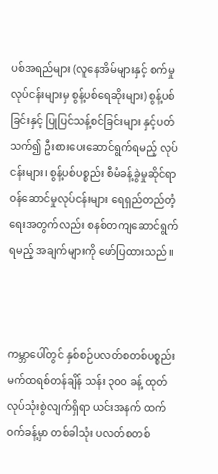ပစ်အရည်များ (လူနေအိမ်များနှင့် စက်မှုလုပ်ငန်းများမှ စွန့်ပစ်ရေဆိုးများ) စွန့်ပစ်ခြင်းနှင့် ပြုပြင်သန့်စင်ခြင်းများ နှင့်ပတ်သက်၍ ဦးစားပေးဆောင်ရွက်ရမည့် လုပ်ငန်းများ၊ စွန့်ပစ်ပစ္စည်း စီမံခန့်ခွဲမှုဆိုင်ရာ ဝန်ဆောင်မှုလုပ်ငန်းများ ရေရှည်တည်တံ့ရေးအတွက်လည်း စနစ်တကျဆောင်ရွက် ရမည့် အချက်များကို ဖော်ပြထားသည်။



ကမ္ဘာပေါ်တွင် နှစ်စဉ်ပလတ်စတစ်ပစ္စည်း မက်ထရစ်တန်ချိန် သန်း ၃၀၀ ခန့် ထုတ်လုပ်သုံးစွဲလျက်ရှိရာ ယင်းအနက် ထက်ဝက်ခန့်မှာ တစ်ခါသုံး ပလတ်စတစ်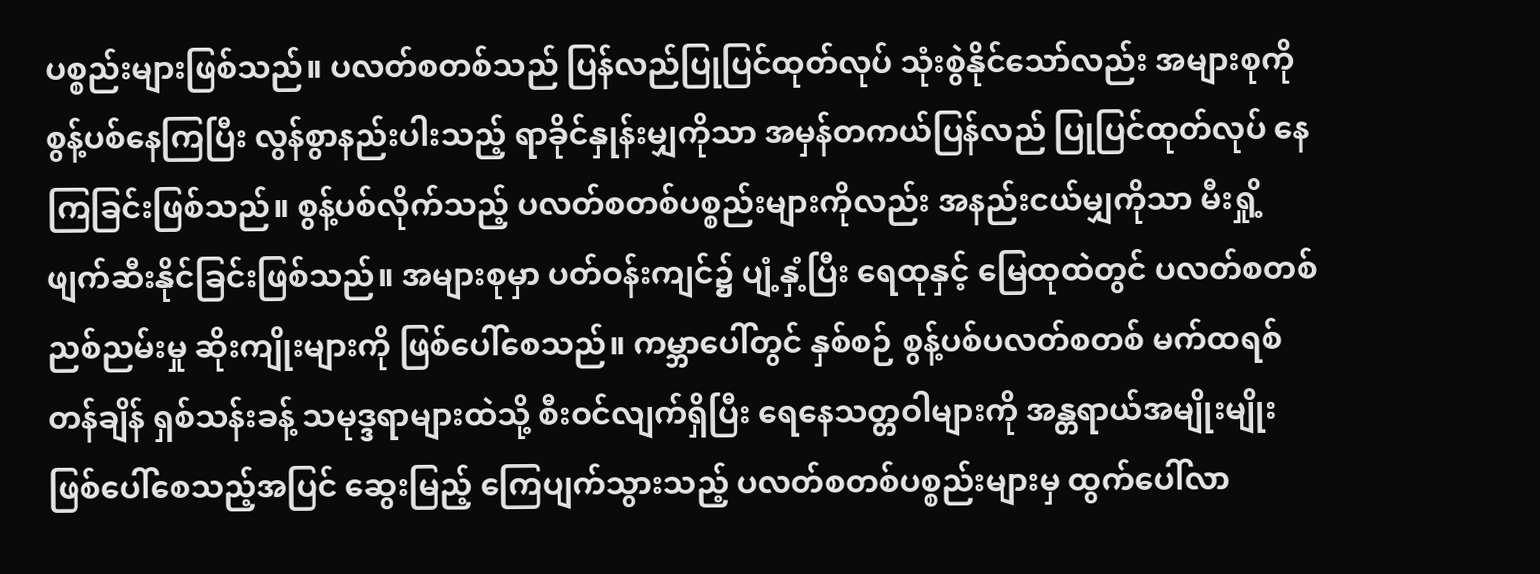ပစ္စည်းများဖြစ်သည်။ ပလတ်စတစ်သည် ပြန်လည်ပြုပြင်ထုတ်လုပ် သုံးစွဲနိုင်သော်လည်း အများစုကို စွန့်ပစ်နေကြပြီး လွန်စွာနည်းပါးသည့် ရာခိုင်နှုန်းမျှကိုသာ အမှန်တကယ်ပြန်လည် ပြုပြင်ထုတ်လုပ် နေကြခြင်းဖြစ်သည်။ စွန့်ပစ်လိုက်သည့် ပလတ်စတစ်ပစ္စည်းများကိုလည်း အနည်းငယ်မျှကိုသာ မီးရှို့ဖျက်ဆီးနိုင်ခြင်းဖြစ်သည်။ အများစုမှာ ပတ်ဝန်းကျင်၌ ပျံ့နှံ့ပြီး ရေထုနှင့် မြေထုထဲတွင် ပလတ်စတစ်ညစ်ညမ်းမှု ဆိုးကျိုးများကို ဖြစ်ပေါ်စေသည်။ ကမ္ဘာပေါ်တွင် နှစ်စဉ် စွန့်ပစ်ပလတ်စတစ် မက်ထရစ်တန်ချိန် ရှစ်သန်းခန့် သမုဒ္ဒရာများထဲသို့ စီးဝင်လျက်ရှိပြီး ရေနေသတ္တဝါများကို အန္တရာယ်အမျိုးမျိုး ဖြစ်ပေါ်စေသည့်အပြင် ဆွေးမြည့် ကြေပျက်သွားသည့် ပလတ်စတစ်ပစ္စည်းများမှ ထွက်ပေါ်လာ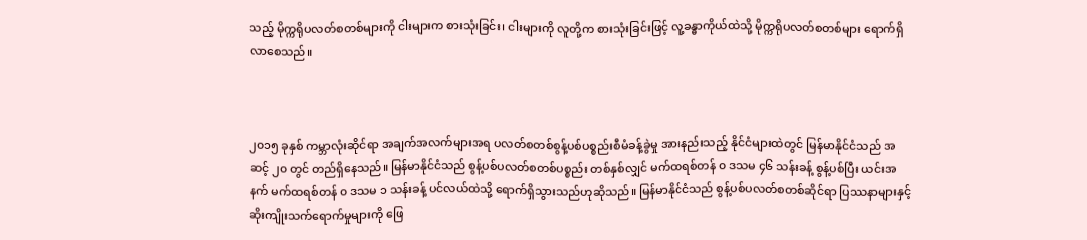သည့် မိုက္ကရိုပလတ်စတစ်များကို ငါးများက စားသုံးခြင်း၊ ငါးများကို လူတို့က စားသုံးခြင်းဖြင့် လူ့ခန္ဓာကိုယ်ထဲသို့ မိုက္ကရိုပလတ်စတစ်များ ရောက်ရှိ လာစေသည်။



၂၀၁၅ ခုနှစ် ကမ္ဘာလုံးဆိုင်ရာ အချက်အလက်များအရ ပလတ်စတစ်စွန့်ပစ်ပစ္စည်းစီမံခန့်ခွဲမှု အားနည်းသည့် နိုင်ငံများထဲတွင် မြန်မာနိုင်ငံသည် အဆင့် ၂၀ တွင် တည်ရှိနေသည်။ မြန်မာနိုင်ငံသည် စွန့်ပစ်ပလတ်စတစ်ပစ္စည်း တစ်နှစ်လျှင် မက်ထရစ်တန် ၀ ဒသမ ၄၆ သန်းခန့် စွန့်ပစ်ပြီး ယင်းအနက် မက်ထရစ်တန် ၀ ဒသမ ၁ သန်းခန့် ပင်လယ်ထဲသို့ ရောက်ရှိသွားသည်ဟုဆိုသည်။ မြန်မာနိုင်ငံသည် စွန့်ပစ်ပလတ်စတစ်ဆိုင်ရာ ပြဿနာများနှင့် ဆိုးကျိုးသက်ရောက်မှုများကို ဖြေ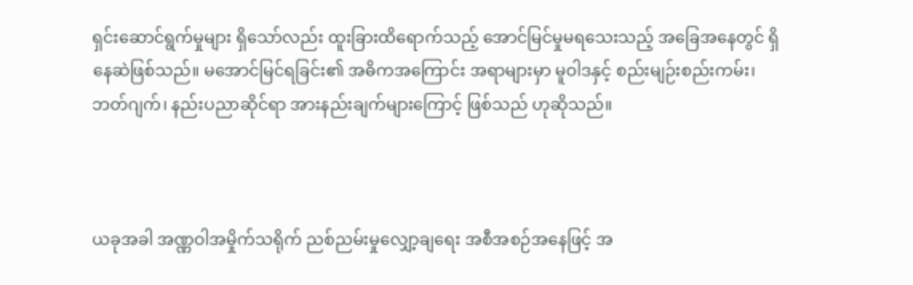ရှင်းဆောင်ရွက်မှုများ ရှိသော်လည်း ထူးခြားထိရောက်သည့် အောင်မြင်မှုမရသေးသည့် အခြေအနေတွင် ရှိနေဆဲဖြစ်သည်။ မအောင်မြင်ရခြင်း၏ အဓိကအကြောင်း အရာများမှာ မူဝါဒနှင့် စည်းမျဉ်းစည်းကမ်း၊ ဘတ်ဂျက်၊ နည်းပညာဆိုင်ရာ အားနည်းချက်များကြောင့် ဖြစ်သည် ဟုဆိုသည်။



ယခုအခါ အဏ္ဏဝါအမှိုက်သရိုက် ညစ်ညမ်းမှုလျှော့ချရေး အစီအစဉ်အနေဖြင့် အ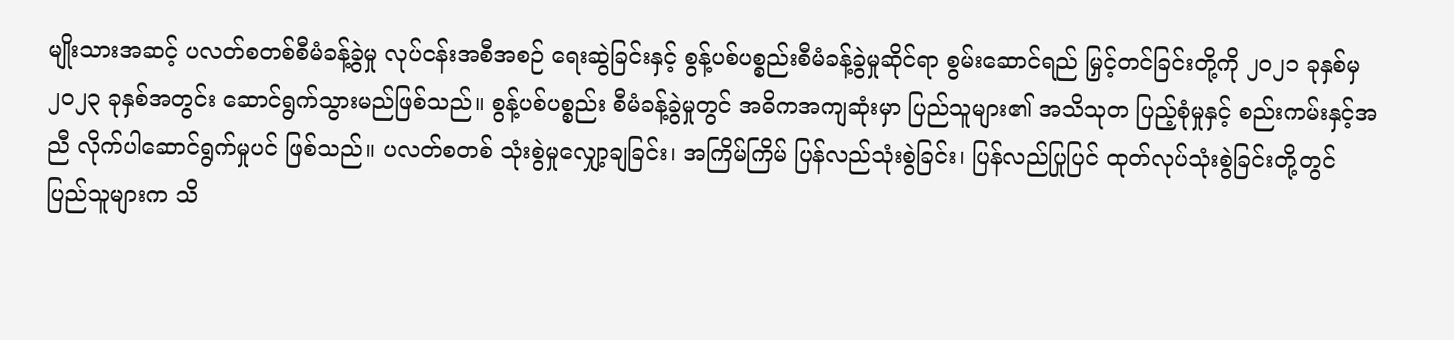မျိုးသားအဆင့် ပလတ်စတစ်စီမံခန့်ခွဲမှု လုပ်ငန်းအစီအစဉ် ရေးဆွဲခြင်းနှင့် စွန့်ပစ်ပစ္စည်းစီမံခန့်ခွဲမှုဆိုင်ရာ စွမ်းဆောင်ရည် မြှင့်တင်ခြင်းတို့ကို ၂၀၂၁ ခုနှစ်မှ ၂၀၂၃ ခုနှစ်အတွင်း ဆောင်ရွက်သွားမည်ဖြစ်သည်။ စွန့်ပစ်ပစ္စည်း စီမံခန့်ခွဲမှုတွင် အဓိကအကျဆုံးမှာ ပြည်သူများ၏ အသိသုတ ပြည့်စုံမှုနှင့် စည်းကမ်းနှင့်အညီ လိုက်ပါဆောင်ရွက်မှုပင် ဖြစ်သည်။ ပလတ်စတစ် သုံးစွဲမှုလျှော့ချခြင်း၊ အကြိမ်ကြိမ် ပြန်လည်သုံးစွဲခြင်း၊ ပြန်လည်ပြုပြင် ထုတ်လုပ်သုံးစွဲခြင်းတို့တွင် ပြည်သူများက သိ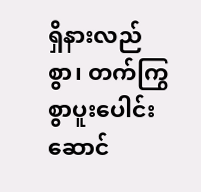ရှိနားလည်စွာ၊ တက်ကြွစွာပူးပေါင်း ဆောင်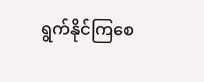ရွက်နိုင်ကြစေ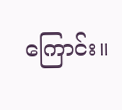ကြောင်း။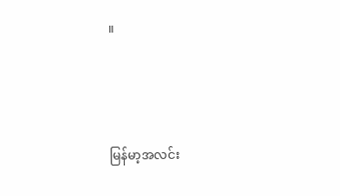။



မြန်မာ့အလင်း